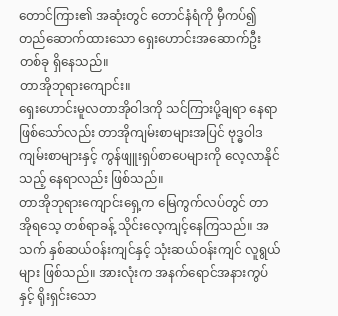တောင်ကြား၏ အဆုံးတွင် တောင်နံရံကို မှီကပ်၍ တည်ဆောက်ထားသော ရှေးဟောင်းအဆောက်ဦးတစ်ခု ရှိနေသည်။
တာအိုဘုရားကျောင်း။
ရှေးဟောင်းမူလတာအိုဝါဒကို သင်ကြားပို့ချရာ နေရာဖြစ်သော်လည်း တာအိုကျမ်းစာများအပြင် ဗုဒ္ဓဝါဒကျမ်းစာများနှင့် ကွန်ဖျူးရှပ်စာပေများကို လေ့လာနိုင်သည့် နေရာလည်း ဖြစ်သည်။
တာအိုဘုရားကျောင်းရှေ့က မြေကွက်လပ်တွင် တာအိုရသေ့ တစ်ရာခန့် သိုင်းလေ့ကျင့်နေကြသည်။ အသက် နှစ်ဆယ်ဝန်းကျင်နှင့် သုံးဆယ်ဝန်းကျင် လူရွယ်များ ဖြစ်သည်။ အားလုံးက အနက်ရောင်အနားကွပ်နှင့် ရိုးရှင်းသော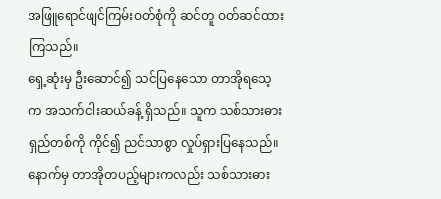အဖြူရောင်ဖျင်ကြမ်းဝတ်စုံကို ဆင်တူ ဝတ်ဆင်ထားကြသည်။
ရှေ့ဆုံးမှ ဦးဆောင်၍ သင်ပြနေသော တာအိုရသေ့က အသက်ငါးဆယ်ခန့် ရှိသည်။ သူက သစ်သားဓားရှည်တစ်ကို ကိုင်၍ ညင်သာစွာ လှုပ်ရှားပြနေသည်။
နောက်မှ တာအိုတပည့်များကလည်း သစ်သားဓား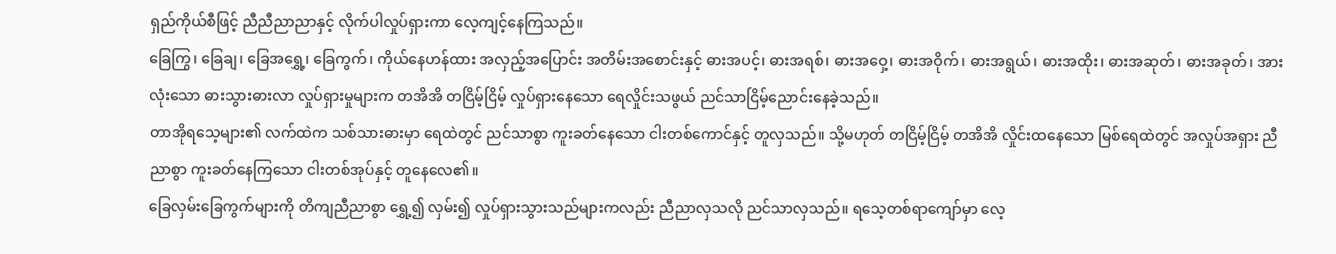ရှည်ကိုယ်စီဖြင့် ညီညီညာညာနှင့် လိုက်ပါလှုပ်ရှားကာ လေ့ကျင့်နေကြသည်။
ခြေကြွ၊ ခြေချ၊ ခြေအရွှေ့၊ ခြေကွက်၊ ကိုယ်နေဟန်ထား အလှည့်အပြောင်း အတိမ်းအစောင်းနှင့် ဓားအပင့်၊ ဓားအရစ်၊ ဓားအဝှေ့၊ ဓားအဝိုက်၊ ဓားအရွယ်၊ ဓားအထိုး၊ ဓားအဆုတ်၊ ဓားအခုတ်၊ အားလုံးသော ဓားသွားဓားလာ လှုပ်ရှားမှုများက တအိအိ တငြိမ့်ငြိမ့် လှုပ်ရှားနေသော ရေလှိုင်းသဖွယ် ညင်သာငြိမ့်ညောင်းနေခဲ့သည်။
တာအိုရသေ့များ၏ လက်ထဲက သစ်သားဓားမှာ ရေထဲတွင် ညင်သာစွာ ကူးခတ်နေသော ငါးတစ်ကောင်နှင့် တူလှသည်။ သို့မဟုတ် တငြိမ့်ငြိမ့် တအိအိ လှိုင်းထနေသော မြစ်ရေထဲတွင် အလှုပ်အရှား ညီညာစွာ ကူးခတ်နေကြသော ငါးတစ်အုပ်နှင့် တူနေလေ၏။
ခြေလှမ်းခြေကွက်များကို တိကျညီညာစွာ ရွှေ့၍ လှမ်း၍ လှုပ်ရှားသွားသည်များကလည်း ညီညာလှသလို ညင်သာလှသည်။ ရသေ့တစ်ရာကျော်မှာ လေ့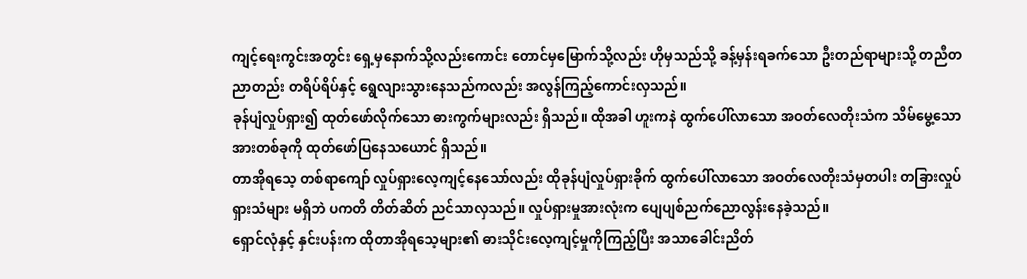ကျင့်ရေးကွင်းအတွင်း ရှေ့မှနောက်သို့လည်းကောင်း တောင်မှမြောက်သို့လည်း ဟိုမှသည်သို့ ခန့်မှန်းရခက်သော ဦးတည်ရာများသို့ တညီတညာတည်း တရိပ်ရိပ်နှင့် ရွေလျားသွားနေသည်ကလည်း အလွန်ကြည့်ကောင်းလှသည်။
ခုန်ပျံလှုပ်ရှား၍ ထုတ်ဖော်လိုက်သော ဓားကွက်များလည်း ရှိသည်။ ထိုအခါ ဟူးကနဲ ထွက်ပေါ်လာသော အဝတ်လေတိုးသံက သိမ်မွေ့သော အားတစ်ခုကို ထုတ်ဖော်ပြနေသယောင် ရှိသည်။
တာအိုရသေ့ တစ်ရာကျော် လှုပ်ရှားလေ့ကျင့်နေသော်လည်း ထိုခုန်ပျံလှုပ်ရှားခိုက် ထွက်ပေါ်လာသော အဝတ်လေတိုးသံမှတပါး တခြားလှုပ်ရှားသံများ မရှိဘဲ ပကတိ တိတ်ဆိတ် ညင်သာလှသည်။ လှုပ်ရှားမှုအားလုံးက ပျေပျစ်ညက်ညောလွန်းနေခဲ့သည်။
ရှောင်လုံနှင့် နှင်းပန်းက ထိုတာအိုရသေ့များ၏ ဓားသိုင်းလေ့ကျင့်မှုကိုကြည့်ပြီး အသာခေါင်းညိတ်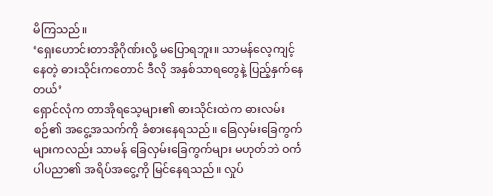မိကြသည်။
‘ရှေးဟောင်းတာအိုဂိုဏ်းလို့ မပြောရဘူး။ သာမန်လေ့ကျင့်နေတဲ့ ဓားသိုင်းကတောင် ဒီလို အနှစ်သာရတွေနဲ့ ပြည့်နှက်နေတယ်’
ရှောင်လုံက တာအိုရသေ့များ၏ ဓားသိုင်းထဲက ဓားလမ်းစဉ်၏ အငွေ့အသက်ကို ခံစားနေရသည်။ ခြေလှမ်းခြေကွက်များကလည်း သာမန် ခြေလှမ်းခြေကွက်များ မဟုတ်ဘဲ ဝင်္ကပါပညာ၏ အရိပ်အငွေ့ကို မြင်နေရသည်။ လှုပ်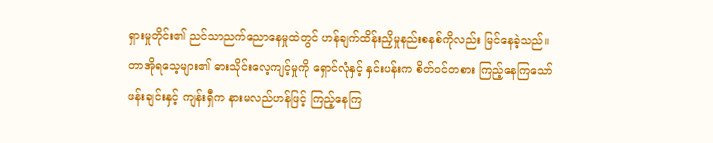ရှားမှုတိုင်း၏ ညင်သာညက်ညောနေမှုထဲတွင် ဟန်ချက်ထိန်းညှိမှုနည်းစနစ်ကိုလည်း မြင်နေခဲ့သည်။
တာအိုရသေ့များ၏ ဓားသိုင်းလေ့ကျင့်မှုကို ရှောင်လုံနှင့် နှင်းပန်းက စိတ်ဝင်တစား ကြည့်နေကြသော် ဖန်းချင်းနှင့် ကျန်းရှီက နားမလည်ဟန်ဖြင့် ကြည့်နေကြ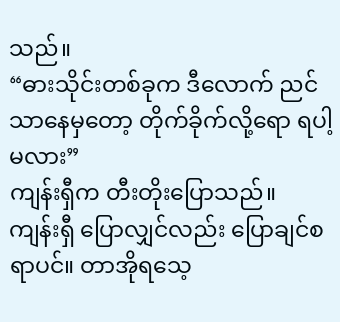သည်။
“ဓားသိုင်းတစ်ခုက ဒီလောက် ညင်သာနေမှတော့ တိုက်ခိုက်လို့ရော ရပါ့မလား”
ကျန်းရှီက တီးတိုးပြောသည်။
ကျန်းရှီ ပြောလျှင်လည်း ပြောချင်စရာပင်။ တာအိုရသေ့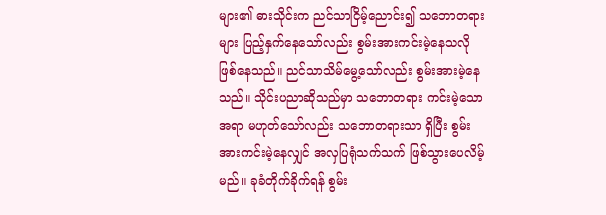များ၏ ဓားသိုင်းက ညင်သာငြိမ့်ညောင်း၍ သဘောတရားများ ပြည့်နှက်နေသော်လည်း စွမ်းအားကင်းမဲ့နေသလို ဖြစ်နေသည်။ ညင်သာသိမ်မွေ့သော်လည်း စွမ်းအားမဲ့နေသည်။ သိုင်းပညာဆိုသည်မှာ သဘောတရား ကင်းမဲ့သော အရာ မဟုတ်သော်လည်း သဘောတရားသာ ရှိပြီး စွမ်းအားကင်းမဲ့နေလျှင် အလှပြရုံသက်သက် ဖြစ်သွားပေလိမ့်မည်။ ခုခံတိုက်ခိုက်ရန် စွမ်း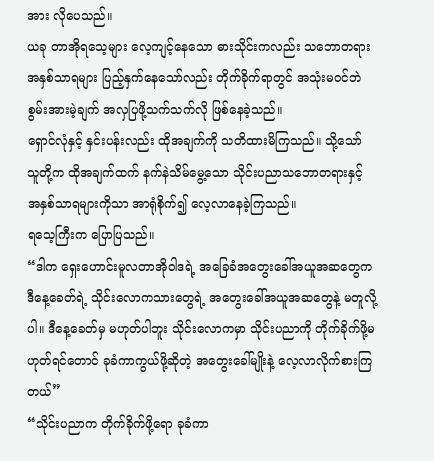အား လိုပေသည်။
ယခု တာအိုရသေ့များ လေ့ကျင့်နေသော ဓားသိုင်းကလည်း သဘောတရားအနှစ်သာရများ ပြည့်နှက်နေသော်လည်း တိုက်ခိုက်ရာတွင် အသုံးမဝင်ဘဲ စွမ်းအားမဲ့ချက် အလှပြဖို့သက်သက်လို ဖြစ်နေခဲ့သည်။
ရှောင်လုံနှင့် နှင်းပန်းလည်း ထိုအချက်ကို သတိထားမိကြသည်။ သို့သော် သူတို့က ထိုအချက်ထက် နက်နဲသိမ်မွေ့သော သိုင်းပညာသဘောတရားနှင့် အနှစ်သာရများကိုသာ အာရုံစိုက်၍ လေ့လာနေခဲ့ကြသည်။
ရသေ့ကြီးက ပြောပြသည်။
“ဒါက ရှေးဟောင်းမူလတာအိုဝါဒရဲ့ အခြေခံအတွေးခေါ်အယူအဆတွေက ဒီနေ့ခေတ်ရဲ့ သိုင်းလောကသားတွေရဲ့ အတွေးခေါ်အယူအဆတွေနဲ့ မတူလို့ပါ။ ဒီနေ့ခေတ်မှ မဟုတ်ပါဘူး သိုင်းလောကမှာ သိုင်းပညာကို တိုက်ခိုက်ဖို့မဟုတ်ရင်တောင် ခုခံကာကွယ်ဖို့ဆိုတဲ့ အတွေးခေါ်မျိုးနဲ့ လေ့လာလိုက်စားကြတယ်”
“သိုင်းပညာက တိုက်ခိုက်ဖို့ရော ခုခံကာ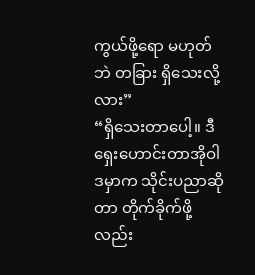ကွယ်ဖို့ရော မဟုတ်ဘဲ တခြား ရှိသေးလို့လား”
“ရှိသေးတာပေါ့။ ဒီရှေးဟောင်းတာအိုဝါဒမှာက သိုင်းပညာဆိုတာ တိုက်ခိုက်ဖို့လည်း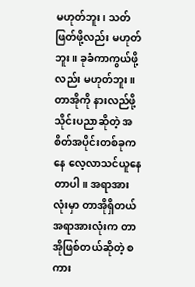မဟုတ်ဘူး၊ သတ်ဖြတ်ဖို့လည်း မဟုတ်ဘူး။ ခုခံကာကွယ်ဖို့လည်း မဟုတ်ဘူး။ တာအိုကို နားလည်ဖို့ သိုင်းပညာဆိုတဲ့ အစိတ်အပိုင်းတစ်ခုကနေ လေ့လာသင်ယူနေတာပါ။ အရာအားလုံးမှာ တာအိုရှိတယ်
အရာအားလုံးက တာအိုဖြစ်တယ်ဆိုတဲ့ စကား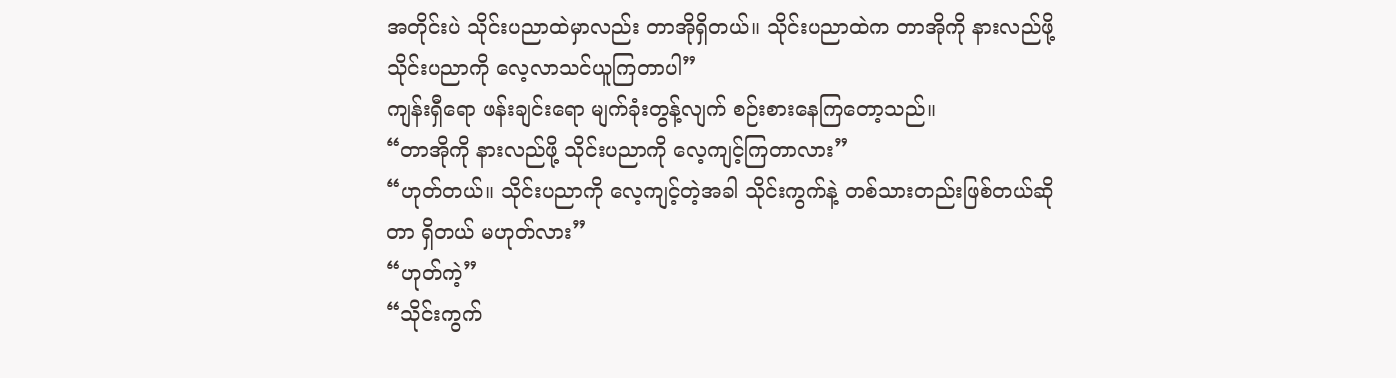အတိုင်းပဲ သိုင်းပညာထဲမှာလည်း တာအိုရှိတယ်။ သိုင်းပညာထဲက တာအိုကို နားလည်ဖို့ သိုင်းပညာကို လေ့လာသင်ယူကြတာပါ”
ကျန်းရှီရော ဖန်းချင်းရော မျက်ခုံးတွန့်လျက် စဉ်းစားနေကြတော့သည်။
“တာအိုကို နားလည်ဖို့ သိုင်းပညာကို လေ့ကျင့်ကြတာလား”
“ဟုတ်တယ်။ သိုင်းပညာကို လေ့ကျင့်တဲ့အခါ သိုင်းကွက်နဲ့ တစ်သားတည်းဖြစ်တယ်ဆိုတာ ရှိတယ် မဟုတ်လား”
“ဟုတ်ကဲ့”
“သိုင်းကွက်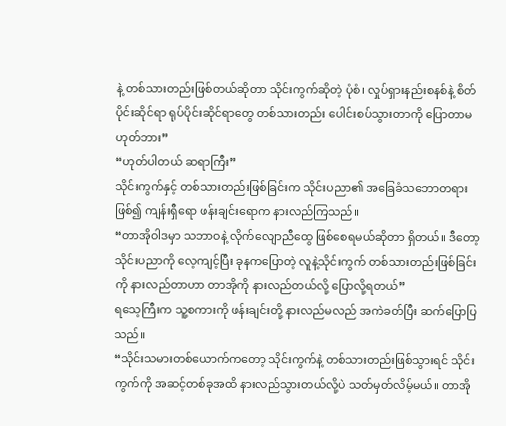နဲ့ တစ်သားတည်းဖြစ်တယ်ဆိုတာ သိုင်းကွက်ဆိုတဲ့ ပုံစံ၊ လှုပ်ရှားနည်းစနစ်နဲ့ စိတ်ပိုင်းဆိုင်ရာ ရုပ်ပိုင်းဆိုင်ရာတွေ တစ်သားတည်း ပေါင်းစပ်သွားတာကို ပြောတာမဟုတ်ဘား”
“ဟုတ်ပါတယ် ဆရာကြီး”
သိုင်းကွက်နှင့် တစ်သားတည်းဖြစ်ခြင်းက သိုင်းပညာ၏ အခြေခံသဘောတရားဖြစ်၍ ကျန်းရှီရော ဖန်းချင်းရောက နားလည်ကြသည်။
“တာအိုဝါဒမှာ သဘာဝနဲ့ လိုက်လျောညီထွေ ဖြစ်စေရမယ်ဆိုတာ ရှိတယ်။ ဒီတော့ သိုင်းပညာကို လေ့ကျင့်ပြီး ခုနကပြောတဲ့ လူနဲ့သိုင်းကွက် တစ်သားတည်းဖြစ်ခြင်းကို နားလည်တာဟာ တာအိုကို နားလည်တယ်လို့ ပြောလို့ရတယ်”
ရသေ့ကြီးက သူ့စကားကို ဖန်းချင်းတို့ နားလည်မလည် အကဲခတ်ပြီး ဆက်ပြောပြသည်။
“သိုင်းသမားတစ်ယောက်ကတော့ သိုင်းကွက်နဲ့ တစ်သားတည်းဖြစ်သွားရင် သိုင်းကွက်ကို အဆင့်တစ်ခုအထိ နားလည်သွားတယ်လို့ပဲ သတ်မှတ်လိမ့်မယ်။ တာအို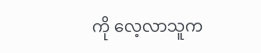ကို လေ့လာသူက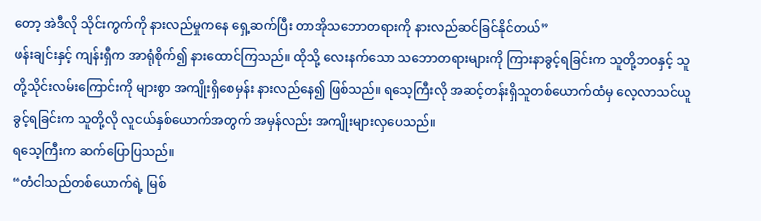တော့ အဲဒီလို သိုင်းကွက်ကို နားလည်မှုကနေ ရှေ့ဆက်ပြီး တာအိုသဘောတရားကို နားလည်ဆင်ခြင်နိုင်တယ်”
ဖန်းချင်းနှင့် ကျန်းရှီက အာရုံစိုက်၍ နားထောင်ကြသည်။ ထိုသို့ လေးနက်သော သဘောတရားများကို ကြားနာခွင့်ရခြင်းက သူတို့ဘဝနှင့် သူတို့သိုင်းလမ်းကြောင်းကို များစွာ အကျိုးရှိစေမှန်း နားလည်နေ၍ ဖြစ်သည်။ ရသေ့ကြီးလို အဆင့်တန်းရှိသူတစ်ယောက်ထံမှ လေ့လာသင်ယူခွင့်ရခြင်းက သူတို့လို လူငယ်နှစ်ယောက်အတွက် အမှန်လည်း အကျိုးများလှပေသည်။
ရသေ့ကြီးက ဆက်ပြောပြသည်။
“တံငါသည်တစ်ယောက်ရဲ့ မြစ်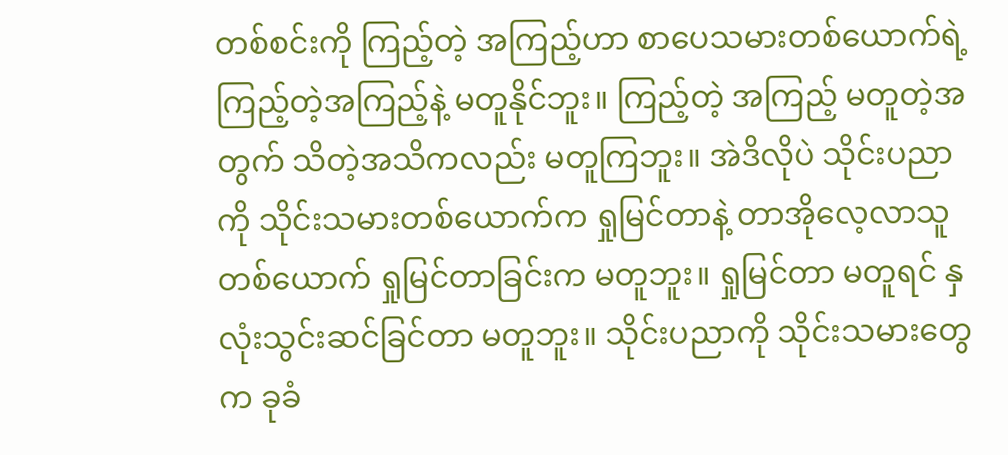တစ်စင်းကို ကြည့်တဲ့ အကြည့်ဟာ စာပေသမားတစ်ယောက်ရဲ့ ကြည့်တဲ့အကြည့်နဲ့ မတူနိုင်ဘူး။ ကြည့်တဲ့ အကြည့် မတူတဲ့အတွက် သိတဲ့အသိကလည်း မတူကြဘူး။ အဲဒိလိုပဲ သိုင်းပညာကို သိုင်းသမားတစ်ယောက်က ရှုမြင်တာနဲ့ တာအိုလေ့လာသူတစ်ယောက် ရှုမြင်တာခြင်းက မတူဘူး။ ရှုမြင်တာ မတူရင် နှလုံးသွင်းဆင်ခြင်တာ မတူဘူး။ သိုင်းပညာကို သိုင်းသမားတွေက ခုခံ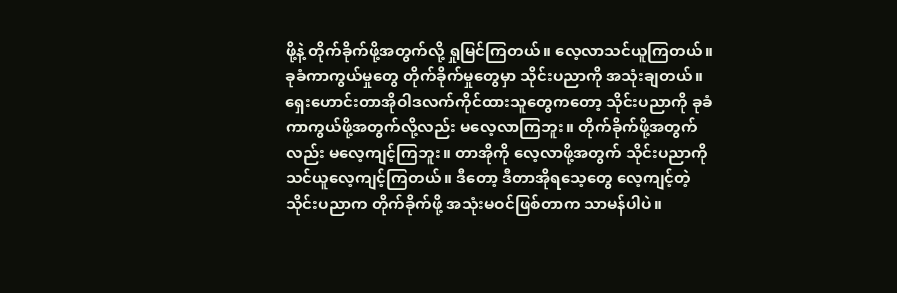ဖို့နဲ့ တိုက်ခိုက်ဖို့အတွက်လို့ ရှုမြင်ကြတယ်။ လေ့လာသင်ယူကြတယ်။ ခုခံကာကွယ်မှုတွေ တိုက်ခိုက်မှုတွေမှာ သိုင်းပညာကို အသုံးချတယ်။ ရှေးဟောင်းတာအိုဝါဒလက်ကိုင်ထားသူတွေကတော့ သိုင်းပညာကို ခုခံကာကွယ်ဖို့အတွက်လို့လည်း မလေ့လာကြဘူး။ တိုက်ခိုက်ဖို့အတွက်လည်း မလေ့ကျင့်ကြဘူး။ တာအိုကို လေ့လာဖို့အတွက် သိုင်းပညာကို သင်ယူလေ့ကျင့်ကြတယ်။ ဒီတော့ ဒီတာအိုရသေ့တွေ လေ့ကျင့်တဲ့ သိုင်းပညာက တိုက်ခိုက်ဖို့ အသုံးမဝင်ဖြစ်တာက သာမန်ပါပဲ။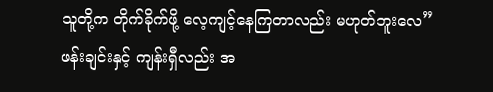သူတို့က တိုက်ခိုက်ဖို့ လေ့ကျင့်နေကြတာလည်း မဟုတ်ဘူးလေ”
ဖန်းချင်းနှင့် ကျန်းရှီလည်း အ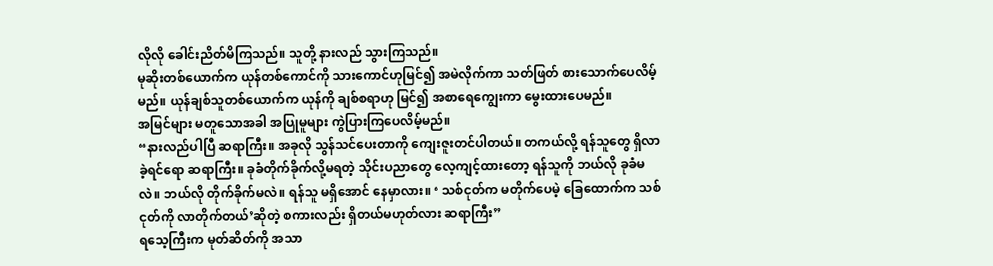လိုလို ခေါင်းညိတ်မိကြသည်။ သူတို့ နားလည် သွားကြသည်။
မုဆိုးတစ်ယောက်က ယုန်တစ်ကောင်ကို သားကောင်ဟုမြင်၍ အမဲလိုက်ကာ သတ်ဖြတ် စားသောက်ပေလိမ့်မည်။ ယုန်ချစ်သူတစ်ယောက်က ယုန်ကို ချစ်စရာဟု မြင်၍ အစာရေကျွေးကာ မွေးထားပေမည်။
အမြင်များ မတူသောအခါ အပြုမူများ ကွဲပြားကြပေလိမ့်မည်။
“နားလည်ပါပြီ ဆရာကြီး။ အခုလို သွန်သင်ပေးတာကို ကျေးဇူးတင်ပါတယ်။ တကယ်လို့ ရန်သူတွေ ရှိလာခဲ့ရင်ရော ဆရာကြီး။ ခုခံတိုက်ခိုက်လို့မရတဲ့ သိုင်းပညာတွေ လေ့ကျင့်ထားတော့ ရန်သူကို ဘယ်လို ခုခံမလဲ။ ဘယ်လို တိုက်ခိုက်မလဲ။ ရန်သူ မရှိအောင် နေမှာလား။ ‘ သစ်ငုတ်က မတိုက်ပေမဲ့ ခြေထောက်က သစ်ငုတ်ကို လာတိုက်တယ်’ဆိုတဲ့ စကားလည်း ရှိတယ်မဟုတ်လား ဆရာကြီး”
ရသေ့ကြီးက မုတ်ဆိတ်ကို အသာ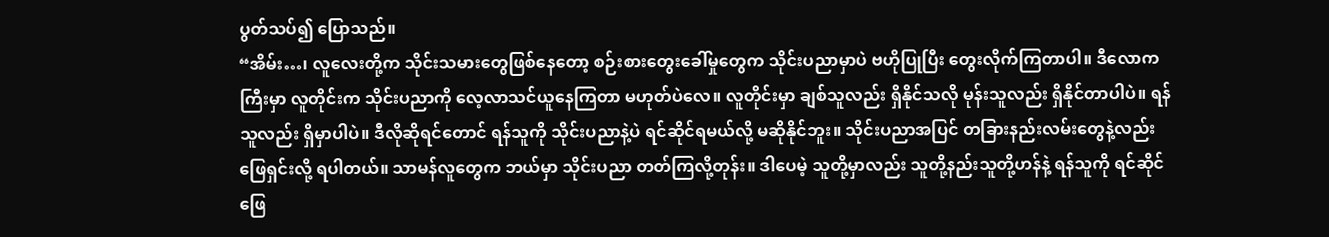ပွတ်သပ်၍ ပြောသည်။
“အိမ်း…၊ လူလေးတို့က သိုင်းသမားတွေဖြစ်နေတော့ စဉ်းစားတွေးခေါ်မှုတွေက သိုင်းပညာမှာပဲ ဗဟိုပြုပြီး တွေးလိုက်ကြတာပါ။ ဒီလောကကြီးမှာ လူတိုင်းက သိုင်းပညာကို လေ့လာသင်ယူနေကြတာ မဟုတ်ပဲလေ။ လူတိုင်းမှာ ချစ်သူလည်း ရှိနိုင်သလို မုန်းသူလည်း ရှိနိုင်တာပါပဲ။ ရန်သူလည်း ရှိမှာပါပဲ။ ဒီလိုဆိုရင်တောင် ရန်သူကို သိုင်းပညာနဲ့ပဲ ရင်ဆိုင်ရမယ်လို့ မဆိုနိုင်ဘူး။ သိုင်းပညာအပြင် တခြားနည်းလမ်းတွေနဲ့လည်း ဖြေရှင်းလို့ ရပါတယ်။ သာမန်လူတွေက ဘယ်မှာ သိုင်းပညာ တတ်ကြလို့တုန်း။ ဒါပေမဲ့ သူတို့မှာလည်း သူတို့နည်းသူတို့ဟန်နဲ့ ရန်သူကို ရင်ဆိုင်ဖြေ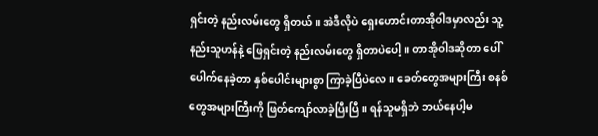ရှင်းတဲ့ နည်းလမ်းတွေ ရှိတယ်။ အဲဒီလိုပဲ ရှေးဟောင်းတာအိုဝါဒမှာလည်း သူ့နည်းသူဟန်နဲ့ ဖြေရှင်းတဲ့ နည်းလမ်းတွေ ရှိတာပဲပေါ့။ တာအိုဝါဒဆိုတာ ပေါ်ပေါက်နေခဲ့တာ နှစ်ပေါင်းများစွာ ကြာခဲ့ပြီပဲလေ။ ခေတ်တွေအများကြီး စနစ်တွေအများကြီးကို ဖြတ်ကျော်လာခဲ့ပြီးပြီ။ ရန်သူမရှိဘဲ ဘယ်နေပါ့မ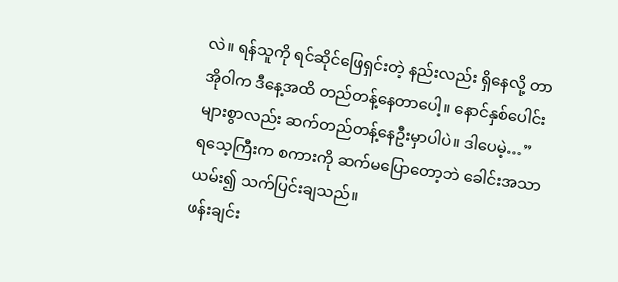လဲ။ ရန်သူကို ရင်ဆိုင်ဖြေရှင်းတဲ့ နည်းလည်း ရှိနေလို့ တာအိုဝါက ဒီနေ့အထိ တည်တန့်နေတာပေါ့။ နောင်နှစ်ပေါင်းများစွာလည်း ဆက်တည်တန့်နေဦးမှာပါပဲ။ ဒါပေမဲ့…”
ရသေ့ကြီးက စကားကို ဆက်မပြောတော့ဘဲ ခေါင်းအသာယမ်း၍ သက်ပြင်းချသည်။
ဖန်းချင်း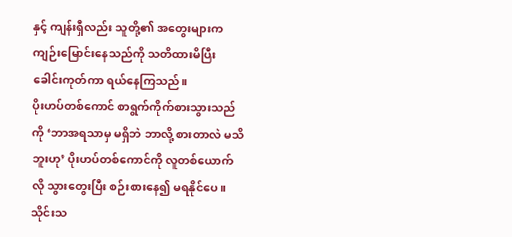နှင့် ကျန်းရှီလည်း သူတို့၏ အတွေးများက ကျဉ်းမြောင်းနေသည်ကို သတိထားမိပြီး ခေါင်းကုတ်ကာ ရယ်နေကြသည်။
ပိုးဟပ်တစ်ကောင် စာရွက်ကိုက်စားသွားသည်ကို ‘ဘာအရသာမှ မရှိဘဲ ဘာလို့ စားတာလဲ မသိဘူးဟု’ ပိုးဟပ်တစ်ကောင်ကို လူတစ်ယောက်လို သွားတွေးပြီး စဉ်းစားနေ၍ မရနိုင်ပေ။
သိုင်းသ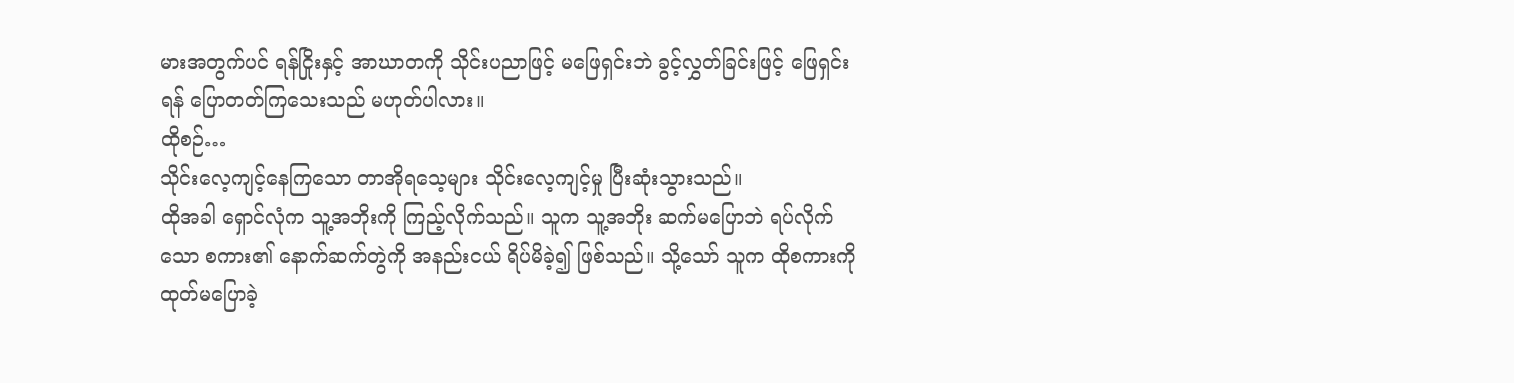မားအတွက်ပင် ရန်ငြိုးနှင့် အာဃာတကို သိုင်းပညာဖြင့် မဖြေရှင်းဘဲ ခွင့်လွှတ်ခြင်းဖြင့် ဖြေရှင်းရန် ပြောတတ်ကြသေးသည် မဟုတ်ပါလား။
ထိုစဉ်…
သိုင်းလေ့ကျင့်နေကြသော တာအိုရသေ့များ သိုင်းလေ့ကျင့်မှု ပြီးဆုံးသွားသည်။
ထိုအခါ ရှောင်လုံက သူ့အဘိုးကို ကြည့်လိုက်သည်။ သူက သူ့အဘိုး ဆက်မပြောဘဲ ရပ်လိုက်သော စကား၏ နောက်ဆက်တွဲကို အနည်းငယ် ရိပ်မိခဲ့၍ ဖြစ်သည်။ သို့သော် သူက ထိုစကားကို ထုတ်မပြောခဲ့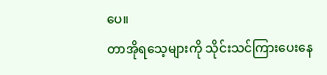ပေ။
တာအိုရသေ့များကို သိုင်းသင်ကြားပေးနေ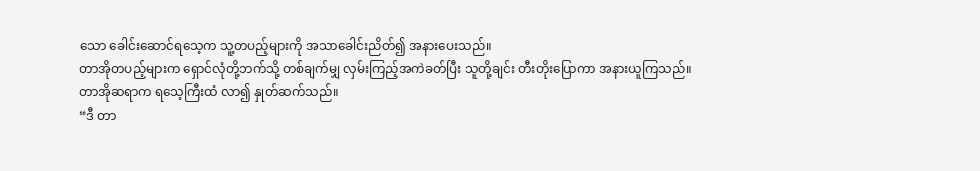သော ခေါင်းဆောင်ရသေ့က သူ့တပည့်များကို အသာခေါင်းညိတ်၍ အနားပေးသည်။
တာအိုတပည့်များက ရှောင်လုံတို့ဘက်သို့ တစ်ချက်မျှ လှမ်းကြည့်အကဲခတ်ပြီး သူတို့ချင်း တီးတိုးပြောကာ အနားယူကြသည်။
တာအိုဆရာက ရသေ့ကြီးထံ လာ၍ နှုတ်ဆက်သည်။
“ဒီ တာ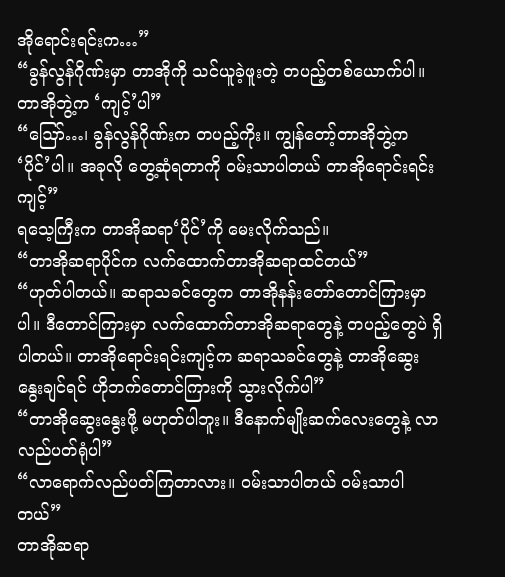အိုရောင်းရင်းက…”
“ခွန်လွန်ဂိုဏ်းမှာ တာအိုကို သင်ယူခဲ့ဖူးတဲ့ တပည့်တစ်ယောက်ပါ။ တာအိုဘွဲ့က ‘ကျင့်’ပါ”
“ဪ…၊ ခွန်လွန်ဂိုဏ်းက တပည့်ကိုး။ ကျွန်တော့်တာအိုဘွဲ့က ‘ပိုင်’ပါ။ အခုလို တွေ့ဆုံရတာကို ဝမ်းသာပါတယ် တာအိုရောင်းရင်း ကျင့်”
ရသေ့ကြီးက တာအိုဆရာ‘ပိုင်’ကို မေးလိုက်သည်။
“တာအိုဆရာပိုင်က လက်ထောက်တာအိုဆရာထင်တယ်”
“ဟုတ်ပါတယ်။ ဆရာသခင်တွေက တာအိုနန်းတော်တောင်ကြားမှာပါ။ ဒီတောင်ကြားမှာ လက်ထောက်တာအိုဆရာတွေနဲ့ တပည့်တွေပဲ ရှိပါတယ်။ တာအိုရောင်းရင်းကျင့်က ဆရာသခင်တွေနဲ့ တာအိုဆွေးနွေးချင်ရင် ဟိုဘက်တောင်ကြားကို သွားလိုက်ပါ”
“တာအိုဆွေးနွေးဖို့ မဟုတ်ပါဘူး။ ဒီနောက်မျိုးဆက်လေးတွေနဲ့ လာလည်ပတ်ရုံပါ”
“လာရောက်လည်ပတ်ကြတာလား။ ဝမ်းသာပါတယ် ဝမ်းသာပါတယ်”
တာအိုဆရာ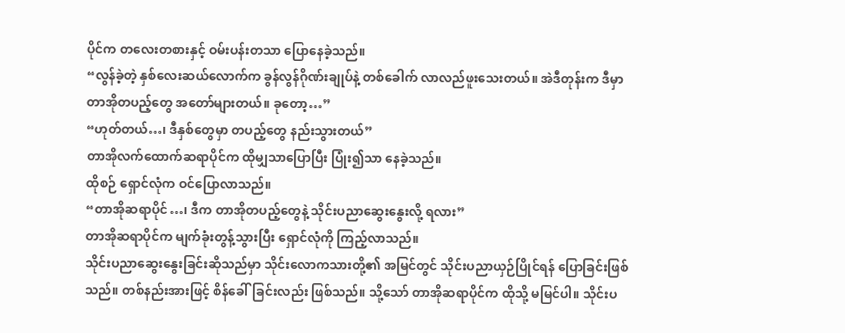ပိုင်က တလေးတစားနှင့် ဝမ်းပန်းတသာ ပြောနေခဲ့သည်။
“လွန်ခဲ့တဲ့ နှစ်လေးဆယ်လောက်က ခွန်လွန်ဂိုဏ်းချုပ်နဲ့ တစ်ခေါက် လာလည်ဖူးသေးတယ်။ အဲဒီတုန်းက ဒီမှာ တာအိုတပည့်တွေ အတော်များတယ်။ ခုတော့…”
“ဟုတ်တယ်…၊ ဒီနှစ်တွေမှာ တပည့်တွေ နည်းသွားတယ်”
တာအိုလက်ထောက်ဆရာပိုင်က ထိုမျှသာပြောပြီး ပြုံး၍သာ နေခဲ့သည်။
ထိုစဉ် ရှောင်လုံက ဝင်ပြောလာသည်။
“တာအိုဆရာပိုင်…၊ ဒီက တာအိုတပည့်တွေနဲ့ သိုင်းပညာဆွေးနွေးလို့ ရလား”
တာအိုဆရာပိုင်က မျက်ခုံးတွန့်သွားပြီး ရှောင်လုံကို ကြည့်လာသည်။
သိုင်းပညာဆွေးနွေးခြင်းဆိုသည်မှာ သိုင်းလောကသားတို့၏ အမြင်တွင် သိုင်းပညာယှဉ်ပြိုင်ရန် ပြောခြင်းဖြစ်သည်။ တစ်နည်းအားဖြင့် စိန်ခေါ်ခြင်းလည်း ဖြစ်သည်။ သို့သော် တာအိုဆရာပိုင်က ထိုသို့ မမြင်ပါ။ သိုင်းပ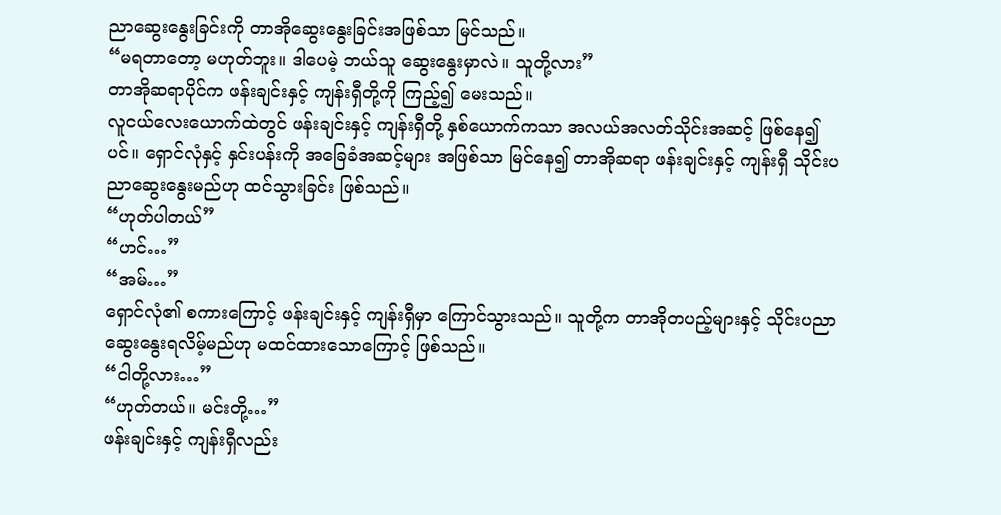ညာဆွေးနွေးခြင်းကို တာအိုဆွေးနွေးခြင်းအဖြစ်သာ မြင်သည်။
“မရတာတော့ မဟုတ်ဘူး။ ဒါပေမဲ့ ဘယ်သူ ဆွေးနွေးမှာလဲ။ သူတို့လား”
တာအိုဆရာပိုင်က ဖန်းချင်းနှင့် ကျန်းရှီတို့ကို ကြည့်၍ မေးသည်။
လူငယ်လေးယောက်ထဲတွင် ဖန်းချင်းနှင့် ကျန်းရှီတို့ နှစ်ယောက်ကသာ အလယ်အလတ်သိုင်းအဆင့် ဖြစ်နေ၍ပင်။ ရှောင်လုံနှင့် နှင်းပန်းကို အခြေခံအဆင့်များ အဖြစ်သာ မြင်နေ၍ တာအိုဆရာ ဖန်းချင်းနှင့် ကျန်းရှီ သိုင်းပညာဆွေးနွေးမည်ဟု ထင်သွားခြင်း ဖြစ်သည်။
“ဟုတ်ပါတယ်”
“ဟင်…”
“အမ်…”
ရှောင်လုံ၏ စကားကြောင့် ဖန်းချင်းနှင့် ကျန်းရှီမှာ ကြောင်သွားသည်။ သူတို့က တာအိုတပည့်များနှင့် သိုင်းပညာဆွေးနွေးရလိမ့်မည်ဟု မထင်ထားသောကြောင့် ဖြစ်သည်။
“ငါတို့လား…”
“ဟုတ်တယ်။ မင်းတို့…”
ဖန်းချင်းနှင့် ကျန်းရှီလည်း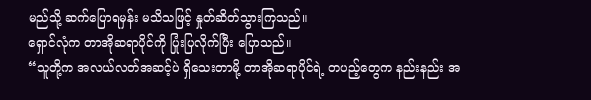မည်သို့ ဆက်ပြောရမှန်း မသိသဖြင့် နှုတ်ဆိတ်သွားကြသည်။
ရှောင်လုံက တာအိုဆရာပိုင်ကို ပြုံးပြလိုက်ပြီး ပြောသည်။
“သူတို့က အလယ်လတ်အဆင့်ပဲ ရှိသေးတာမို့ တာအိုဆရာပိုင်ရဲ့ တပည့်တွေက နည်းနည်း အ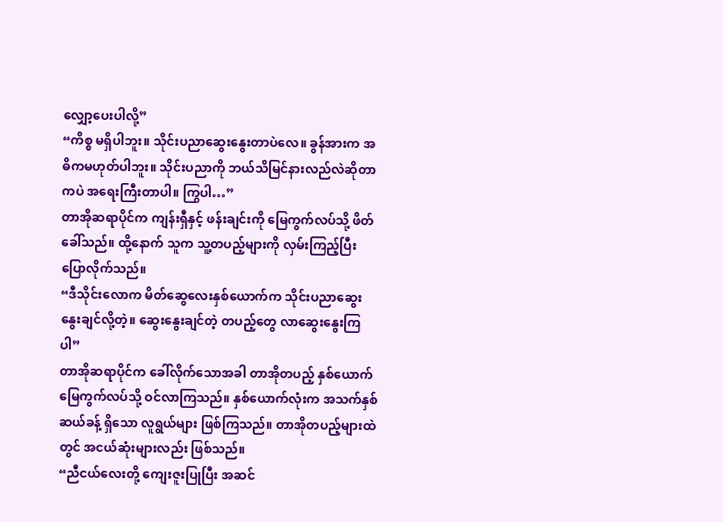လျှော့ပေးပါလို့”
“ကိစ္စ မရှိပါဘူး။ သိုင်းပညာဆွေးနွေးတာပဲလေ။ ခွန်အားက အဓိကမဟုတ်ပါဘူး။ သိုင်းပညာကို ဘယ်သိမြင်နားလည်လဲဆိုတာကပဲ အရေးကြီးတာပါ။ ကြွပါ…”
တာအိုဆရာပိုင်က ကျန်းရှီနှင့် ဖန်းချင်းကို မြေကွက်လပ်သို့ ဖိတ်ခေါ်သည်။ ထို့နောက် သူက သူ့တပည့်များကို လှမ်းကြည့်ပြီး ပြောလိုက်သည်။
“ဒီသိုင်းလောက မိတ်ဆွေလေးနှစ်ယောက်က သိုင်းပညာဆွေးနွေးချင်လို့တဲ့။ ဆွေးနွေးချင်တဲ့ တပည့်တွေ လာဆွေးနွေးကြပါ”
တာအိုဆရာပိုင်က ခေါ်လိုက်သောအခါ တာအိုတပည့် နှစ်ယောက် မြေကွက်လပ်သို့ ဝင်လာကြသည်။ နှစ်ယောက်လုံးက အသက်နှစ်ဆယ်ခန့် ရှိသော လူရွယ်များ ဖြစ်ကြသည်။ တာအိုတပည့်များထဲတွင် အငယ်ဆုံးများလည်း ဖြစ်သည်။
“ညီငယ်လေးတို့ ကျေးဇူးပြုပြီး အဆင်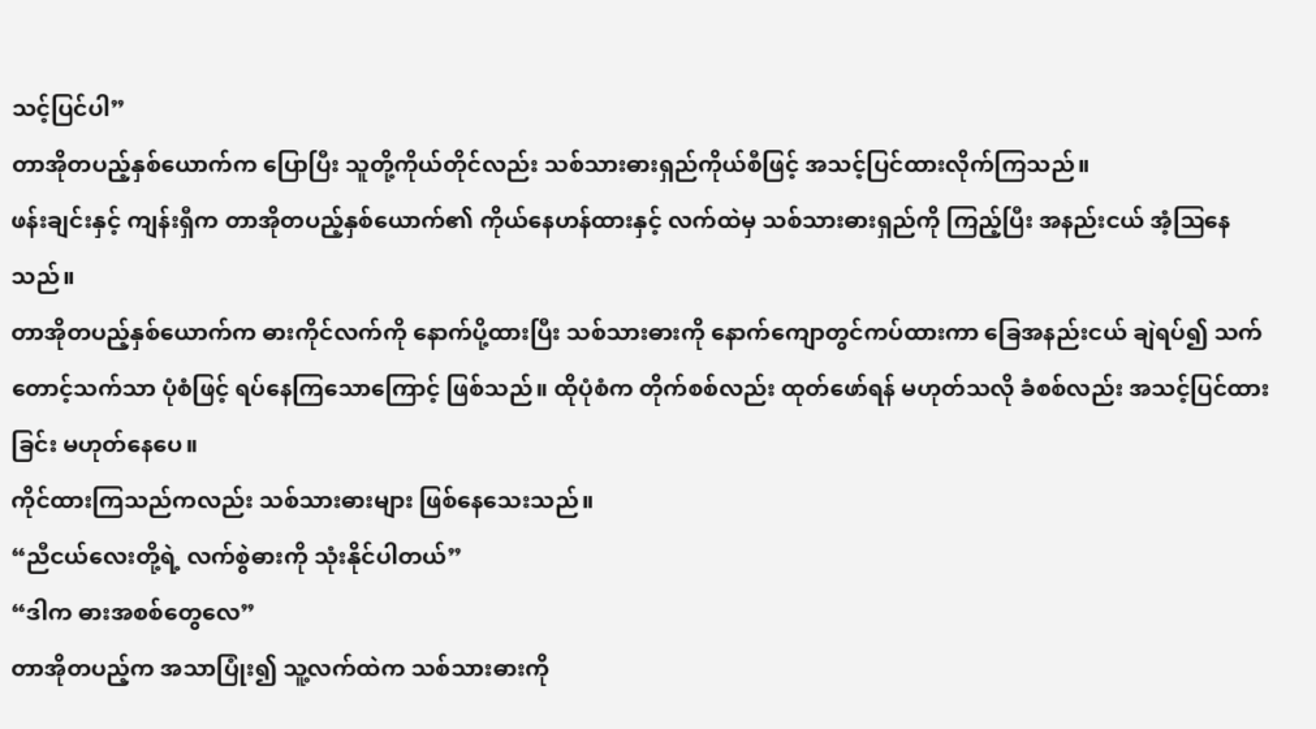သင့်ပြင်ပါ”
တာအိုတပည့်နှစ်ယောက်က ပြောပြီး သူတို့ကိုယ်တိုင်လည်း သစ်သားဓားရှည်ကိုယ်စီဖြင့် အသင့်ပြင်ထားလိုက်ကြသည်။
ဖန်းချင်းနှင့် ကျန်းရှီက တာအိုတပည့်နှစ်ယောက်၏ ကိုယ်နေဟန်ထားနှင့် လက်ထဲမှ သစ်သားဓားရှည်ကို ကြည့်ပြီး အနည်းငယ် အံ့ဩနေသည်။
တာအိုတပည့်နှစ်ယောက်က ဓားကိုင်လက်ကို နောက်ပို့ထားပြီး သစ်သားဓားကို နောက်ကျောတွင်ကပ်ထားကာ ခြေအနည်းငယ် ချဲရပ်၍ သက်တောင့်သက်သာ ပုံစံဖြင့် ရပ်နေကြသောကြောင့် ဖြစ်သည်။ ထိုပုံစံက တိုက်စစ်လည်း ထုတ်ဖော်ရန် မဟုတ်သလို ခံစစ်လည်း အသင့်ပြင်ထားခြင်း မဟုတ်နေပေ။
ကိုင်ထားကြသည်ကလည်း သစ်သားဓားများ ဖြစ်နေသေးသည်။
“ညီငယ်လေးတို့ရဲ့ လက်စွဲဓားကို သုံးနိုင်ပါတယ်”
“ဒါက ဓားအစစ်တွေလေ”
တာအိုတပည့်က အသာပြုံး၍ သူ့လက်ထဲက သစ်သားဓားကို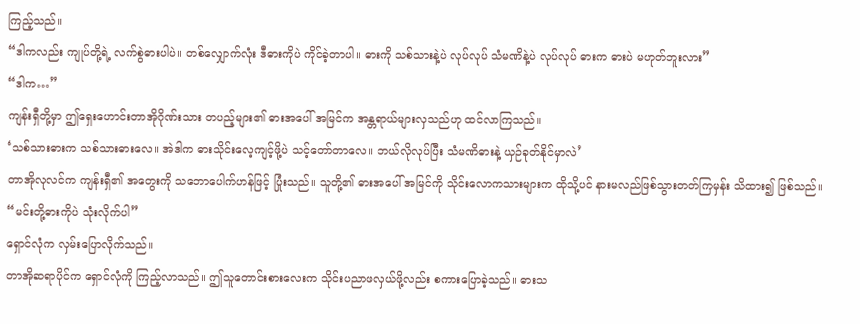ကြည့်သည်။
“ဒါကလည်း ကျုပ်တို့ရဲ့ လက်စွဲဓားပါပဲ။ တစ်လျှောက်လုံး ဒီဓားကိုပဲ ကိုင်ခဲ့တာပါ။ ဓားကို သစ်သားနဲ့ပဲ လုပ်လုပ် သံမဏိနဲ့ပဲ လုပ်လုပ် ဓားက ဓားပဲ မဟုတ်ဘူးလား”
“ဒါက…”
ကျန်းရှီတို့မှာ ဤရှေးဟောင်းတာအိုဂိုဏ်းသား တပည့်များ၏ ဓားအပေါ် အမြင်က အန္တရာယ်များလှသည်ဟု ထင်လာကြသည်။
‘သစ်သားဓားက သစ်သားဓားလေ။ အဲဒါက ဓားသိုင်းလေ့ကျင့်ဖို့ပဲ သင့်တော်တာလေ။ ဘယ်လိုလုပ်ပြီး သံမဏိဓားနဲ့ ယှဉ်ခုတ်နိုင်မှာလဲ’
တာအိုလုလင်က ကျန်းရှီ၏ အတွေးကို သဘောပေါက်ဟန်ဖြင့် ပြုံးသည်။ သူတို့၏ ဓားအပေါ် အမြင်ကို သိုင်းလောကသားများက ထိုသို့ပင် နားမလည်ဖြစ်သွားတတ်ကြမှန်း သိထား၍ ဖြစ်သည်။
“မင်းတို့ဓားကိုပဲ သုံးလိုက်ပါ”
ရှောင်လုံက လှမ်းပြောလိုက်သည်။
တာအိုဆရာပိုင်က ရှောင်လုံကို ကြည့်လာသည်။ ဤသူတောင်းစားလေးက သိုင်းပညာဖလှယ်ဖို့လည်း စကားပြောခဲ့သည်။ ဓားသ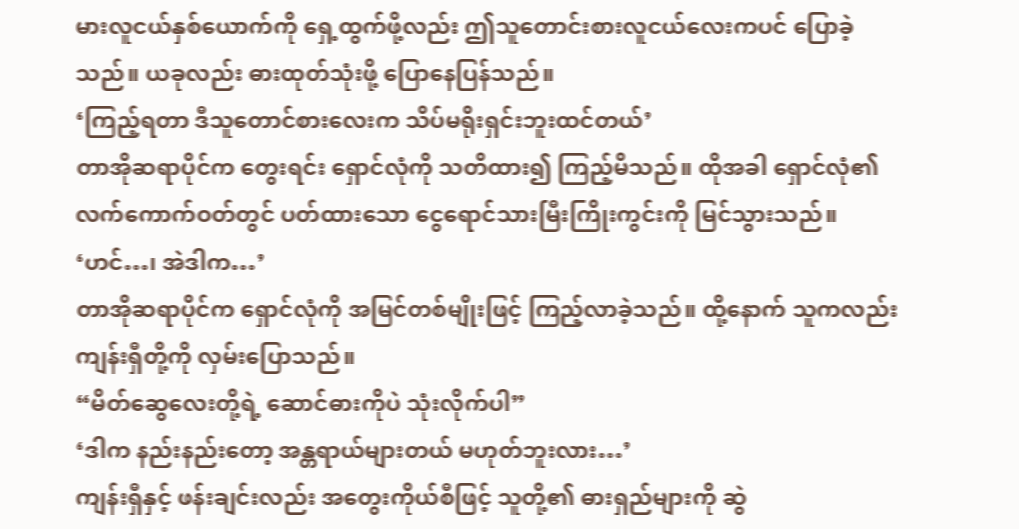မားလူငယ်နှစ်ယောက်ကို ရှေ့ထွက်ဖို့လည်း ဤသူတောင်းစားလူငယ်လေးကပင် ပြောခဲ့သည်။ ယခုလည်း ဓားထုတ်သုံးဖို့ ပြောနေပြန်သည်။
‘ကြည့်ရတာ ဒီသူတောင်စားလေးက သိပ်မရိုးရှင်းဘူးထင်တယ်’
တာအိုဆရာပိုင်က တွေးရင်း ရှောင်လုံကို သတိထား၍ ကြည့်မိသည်။ ထိုအခါ ရှောင်လုံ၏ လက်ကောက်ဝတ်တွင် ပတ်ထားသော ငွေရောင်သားမြီးကြိုးကွင်းကို မြင်သွားသည်။
‘ဟင်…၊ အဲဒါက…’
တာအိုဆရာပိုင်က ရှောင်လုံကို အမြင်တစ်မျိုးဖြင့် ကြည့်လာခဲ့သည်။ ထို့နောက် သူကလည်း ကျန်းရှီတို့ကို လှမ်းပြောသည်။
“မိတ်ဆွေလေးတို့ရဲ့ ဆောင်ဓားကိုပဲ သုံးလိုက်ပါ”
‘ဒါက နည်းနည်းတော့ အန္တရာယ်များတယ် မဟုတ်ဘူးလား…’
ကျန်းရှီနှင့် ဖန်းချင်းလည်း အတွေးကိုယ်စီဖြင့် သူတို့၏ ဓားရှည်များကို ဆွဲ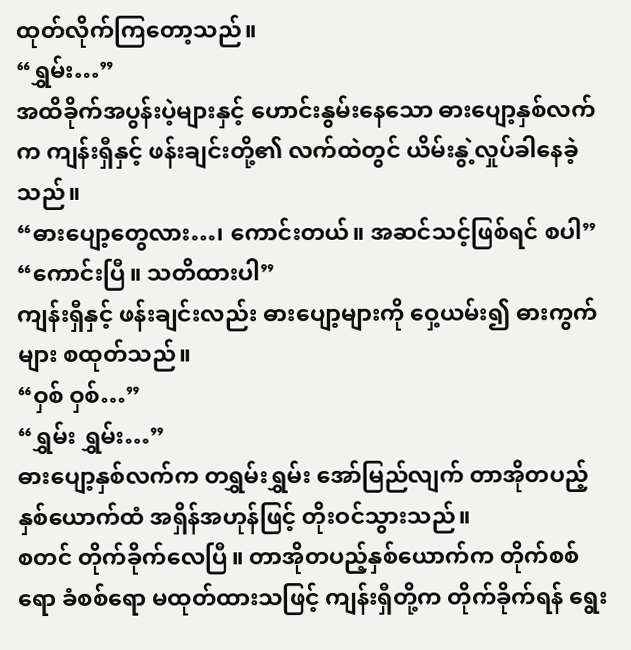ထုတ်လိုက်ကြတော့သည်။
“ရွှမ်း…”
အထိခိုက်အပွန်းပဲ့များနှင့် ဟောင်းနွမ်းနေသော ဓားပျော့နှစ်လက်က ကျန်းရှီနှင့် ဖန်းချင်းတို့၏ လက်ထဲတွင် ယိမ်းနွဲ့လှုပ်ခါနေခဲ့သည်။
“ဓားပျော့တွေလား…၊ ကောင်းတယ်။ အဆင်သင့်ဖြစ်ရင် စပါ”
“ကောင်းပြီ။ သတိထားပါ”
ကျန်းရှီနှင့် ဖန်းချင်းလည်း ဓားပျော့များကို ဝှေ့ယမ်း၍ ဓားကွက်များ စထုတ်သည်။
“ဝှစ် ဝှစ်…”
“ရွှမ်း ရွှမ်း…”
ဓားပျော့နှစ်လက်က တရွှမ်းရွှမ်း အော်မြည်လျက် တာအိုတပည့်နှစ်ယောက်ထံ အရှိန်အဟုန်ဖြင့် တိုးဝင်သွားသည်။
စတင် တိုက်ခိုက်လေပြီ။ တာအိုတပည့်နှစ်ယောက်က တိုက်စစ်ရော ခံစစ်ရော မထုတ်ထားသဖြင့် ကျန်းရှီတို့က တိုက်ခိုက်ရန် ရွေး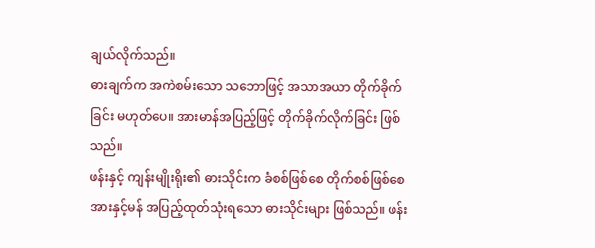ချယ်လိုက်သည်။
ဓားချက်က အကဲစမ်းသော သဘောဖြင့် အသာအယာ တိုက်ခိုက်ခြင်း မဟုတ်ပေ။ အားမာန်အပြည့်ဖြင့် တိုက်ခိုက်လိုက်ခြင်း ဖြစ်သည်။
ဖန်းနှင့် ကျန်းမျိုးရိုး၏ ဓားသိုင်းက ခံစစ်ဖြစ်စေ တိုက်စစ်ဖြစ်စေ အားနှင့်မန် အပြည့်ထုတ်သုံးရသော ဓားသိုင်းများ ဖြစ်သည်။ ဖန်း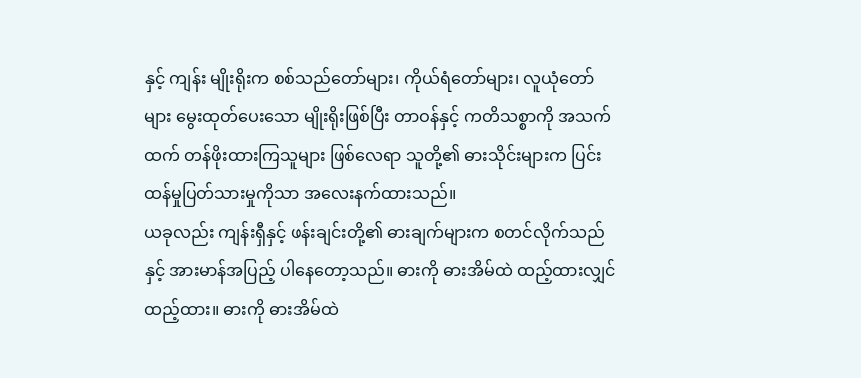နှင့် ကျန်း မျိုးရိုးက စစ်သည်တော်များ၊ ကိုယ်ရံတော်များ၊ လူယုံတော်များ မွေးထုတ်ပေးသော မျိုးရိုးဖြစ်ပြီး တာဝန်နှင့် ကတိသစ္စာကို အသက်ထက် တန်ဖိုးထားကြသူများ ဖြစ်လေရာ သူတို့၏ ဓားသိုင်းများက ပြင်းထန်မှုပြတ်သားမှုကိုသာ အလေးနက်ထားသည်။
ယခုလည်း ကျန်းရှီနှင့် ဖန်းချင်းတို့၏ ဓားချက်များက စတင်လိုက်သည်နှင့် အားမာန်အပြည့် ပါနေတော့သည်။ ဓားကို ဓားအိမ်ထဲ ထည့်ထားလျှင် ထည့်ထား။ ဓားကို ဓားအိမ်ထဲ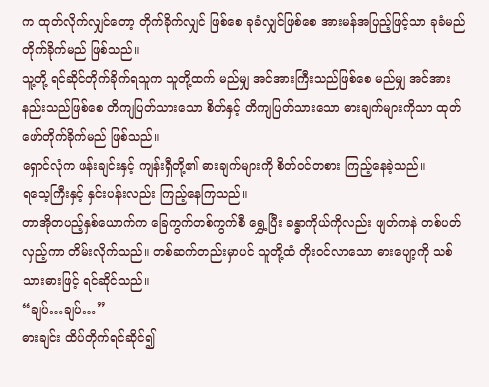က ထုတ်လိုက်လျှင်တော့ တိုက်ခိုက်လျှင် ဖြစ်စေ ခုခံလျှင်ဖြစ်စေ အားမန်အပြည့်ဖြင့်သာ ခုခံမည် တိုက်ခိုက်မည် ဖြစ်သည်။
သူ့တို့ ရင်ဆိုင်တိုက်ခိုက်ရသူက သူတို့ထက် မည်မျှ အင်အားကြီးသည်ဖြစ်စေ မည်မျှ အင်အားနည်းသည်ဖြစ်စေ တိကျပြတ်သားသော စိတ်နှင့် တိကျပြတ်သားသော ဓားချက်များကိုသာ ထုတ်ဖော်တိုက်ခိုက်မည် ဖြစ်သည်။
ရှောင်လုံက ဖန်းချင်းနှင့် ကျန်းရှီတို့၏ ဓားချက်များကို စိတ်ဝင်တစား ကြည့်နေခဲ့သည်။
ရသေ့ကြီးနှင့် နှင်းပန်းလည်း ကြည့်နေကြသည်။
တာအိုတပည့်နှစ်ယောက်က ခြေကွက်တစ်ကွက်စီ ရွှေ့ပြီး ခန္ဓာကိုယ်ကိုလည်း ဖျတ်ကနဲ တစ်ပတ်လှည့်ကာ တိမ်းလိုက်သည်။ တစ်ဆက်တည်းမှာပင် သူတို့ထံ တိုးဝင်လာသော ဓားပျော့ကို သစ်သားဓားဖြင့် ရင်ဆိုင်သည်။
“ချပ်…ချပ်…”
ဓားချင်း ထိပ်တိုက်ရင်ဆိုင်၍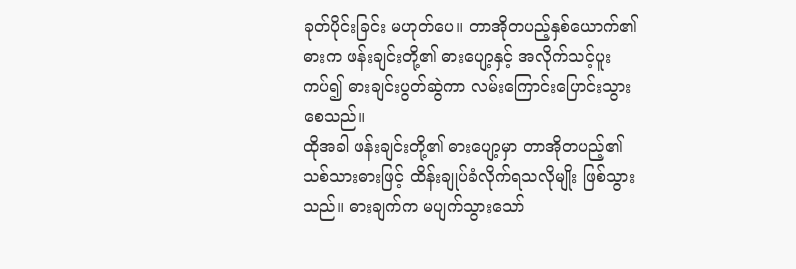ခုတ်ပိုင်းခြင်း မဟုတ်ပေ။ တာအိုတပည့်နှစ်ယောက်၏ ဓားက ဖန်းချင်းတို့၏ ဓားပျော့နှင့် အလိုက်သင့်ပူးကပ်၍ ဓားချင်းပွတ်ဆွဲကာ လမ်းကြောင်းပြောင်းသွားစေသည်။
ထိုအခါ ဖန်းချင်းတို့၏ ဓားပျော့မှာ တာအိုတပည့်၏ သစ်သားဓားဖြင့် ထိန်းချုပ်ခံလိုက်ရသလိုမျိုး ဖြစ်သွားသည်။ ဓားချက်က မပျက်သွားသော်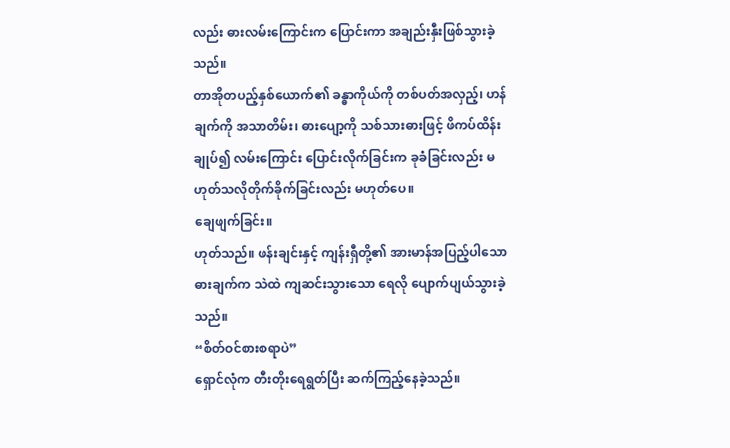လည်း ဓားလမ်းကြောင်းက ပြောင်းကာ အချည်းနှီးဖြစ်သွားခဲ့သည်။
တာအိုတပည့်နှစ်ယောက်၏ ခန္ဓာကိုယ်ကို တစ်ပတ်အလှည့်၊ ဟန်ချက်ကို အသာတိမ်း၊ ဓားပျော့ကို သစ်သားဓားဖြင့် ဖိကပ်ထိန်းချုပ်၍ လမ်းကြောင်း ပြောင်းလိုက်ခြင်းက ခုခံခြင်းလည်း မဟုတ်သလိုတိုက်ခိုက်ခြင်းလည်း မဟုတ်ပေ။
ချေဖျက်ခြင်း။
ဟုတ်သည်။ ဖန်းချင်းနှင့် ကျန်းရှီတို့၏ အားမာန်အပြည့်ပါသော ဓားချက်က သဲထဲ ကျဆင်းသွားသော ရေလို ပျောက်ပျယ်သွားခဲ့သည်။
“စိတ်ဝင်စားစရာပဲ”
ရှောင်လုံက တီးတိုးရေရွတ်ပြီး ဆက်ကြည့်နေခဲ့သည်။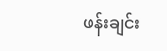ဖန်းချင်း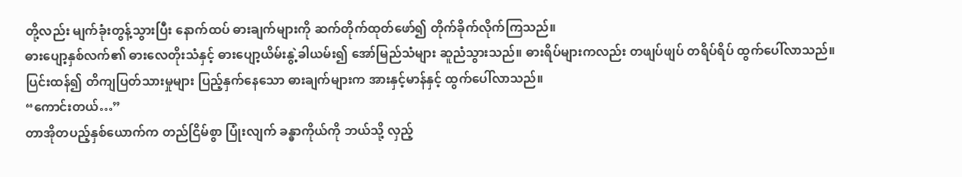တို့လည်း မျက်ခုံးတွန့်သွားပြီး နောက်ထပ် ဓားချက်များကို ဆက်တိုက်ထုတ်ဖော်၍ တိုက်ခိုက်လိုက်ကြသည်။
ဓားပျော့နှစ်လက်၏ ဓားလေတိုးသံနှင့် ဓားပျော့ယိမ်းနွဲ့ခါယမ်း၍ အော်မြည်သံများ ဆူညံသွားသည်။ ဓားရိပ်များကလည်း တဖျပ်ဖျပ် တရိပ်ရိပ် ထွက်ပေါ်လာသည်။
ပြင်းထန်၍ တိကျပြတ်သားမှုများ ပြည့်နှက်နေသော ဓားချက်များက အားနှင့်မာန်နှင့် ထွက်ပေါ်လာသည်။
“ကောင်းတယ်…”
တာအိုတပည့်နှစ်ယောက်က တည်ငြိမ်စွာ ပြုံးလျက် ခန္ဓာကိုယ်ကို ဘယ်သို့ လှည့်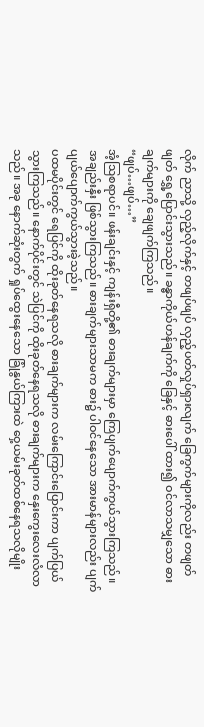လိုက် ညာသို့ လှည့်လိုက်နှင့် တဖျပ်ဖျပ် လှည့်ပတ်လှုပ်ရှားလျက် ခြေကွက်များကိုလည်း တဖျတ်ဖျတ် ရွှေ့ပြောင်းသွားသည်။ ခန္ဓာကိုယ်ဟန်ချက်ကို ခြေနှင့် ဓားပေါ် ထား၍ ဝင်လာသမျှသော ဓားချက်များကို ချေဖျက်ကြသည်။
“ဖျပ်…ဖျပ်…”
အံ့ဩစရာပင်။ ဖန်းချင်းနှင့် ကျန်းရှီတို့၏ ဓားချက်များမှာ ကြေပျက်ပျောက်ကွယ်သွားကြသည်။ အချည်းနှီး ဖြစ်သွားကြသည်။ ဓားချက်များသာမက ဓား၌ ပါဝင်နေသော အားမာန်များလည်း ပျက်ပျယ်ပျောက်ကွယ်သွားခဲ့သည်။
ပထမပိုင်းတွင် ရေပြင်ကို ထိုးခုတ်နေရသလို ဓားချက်များက လမ်းကြောင်းပြောင်းကာ ပျက်ပြယ်သွားကြသည်။ နောက်ပိုင်းတွင် သဲပြင်ကို ထိုးခုတ်နေရသလို ဓားချက်များက နှေးကွေးလေးလံလာသည်။ အခု နောက်ဆုံးတွက် ရှုပ်ထွေးနေသော ခြုံနွယ်ကြားထဲ ဝှေ့ယမ်းခုတ်ထစ်နေရသလိုမျိုး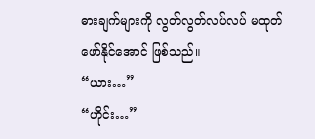ဓားချက်များကို လွတ်လွတ်လပ်လပ် မထုတ်ဖော်နိုင်အောင် ဖြစ်သည်။
“ယား…”
“ဟိုင်း…”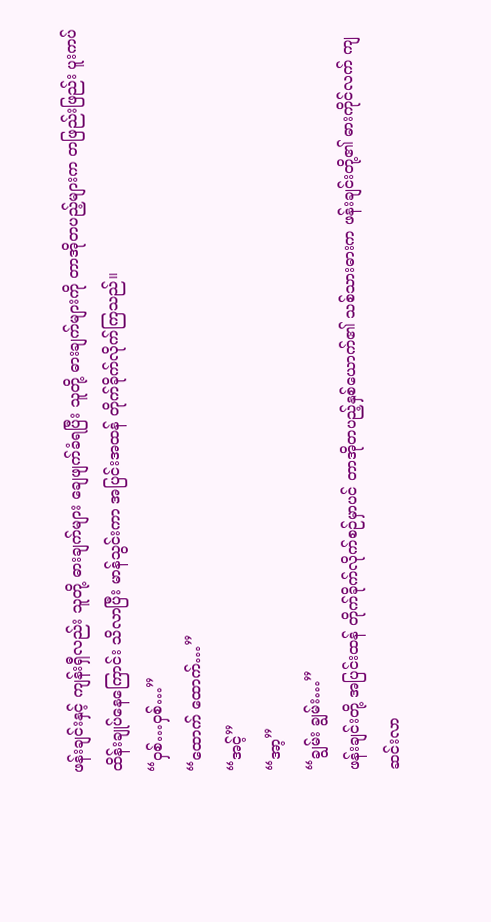ဖန်းချင်းနှင့် ကျန်းရှီလည်း သူတို့ ဓားချက်များ ချေဖျက်ခံရပြီး သူတို့ ဓားချက်များကို တာအိုတပည့်များက တဖြည်းဖြည်း ပူးကပ်ထိန်းချုပ်နေကြောင်း သိလာပြီး မာန်သွင်းကာ အပြင်းအထန် တိုက်ခိုက်လိုက်ကြသည်။
“ဝှစ်…ဝှစ်…”
“ထောက် ထောက်…”
“အင့်”
“အာ့”
“ချွမ်း ချွမ်း…”
ဖန်းချင်းတို့ အပြင်းထန် တိုက်ခိုက်လိုက်စဉ်မှာပင် တာအိုတပည့်နှစ်ယောက်၏ သစ်သားဓားက ဖန်းချင်းတို့၏ ဓားကိုင်လက် ကျဆင်းလာ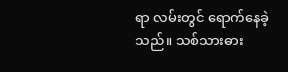ရာ လမ်းတွင် ရောက်နေခဲ့သည်။ သစ်သားဓား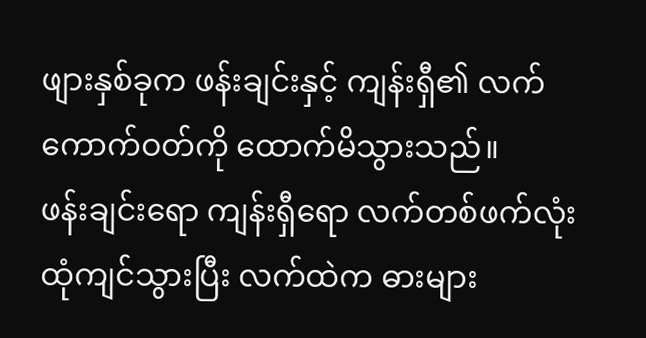ဖျားနှစ်ခုက ဖန်းချင်းနှင့် ကျန်းရှီ၏ လက်ကောက်ဝတ်ကို ထောက်မိသွားသည်။
ဖန်းချင်းရော ကျန်းရှီရော လက်တစ်ဖက်လုံး ထုံကျင်သွားပြီး လက်ထဲက ဓားများ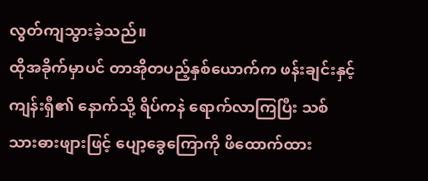လွတ်ကျသွားခဲ့သည်။
ထိုအခိုက်မှာပင် တာအိုတပည့်နှစ်ယောက်က ဖန်းချင်းနှင့် ကျန်းရှီ၏ နောက်သို့ ရိပ်ကနဲ ရောက်လာကြပြီး သစ်သားဓားဖျားဖြင့် ပျော့ခွေကြောကို ဖိထောက်ထား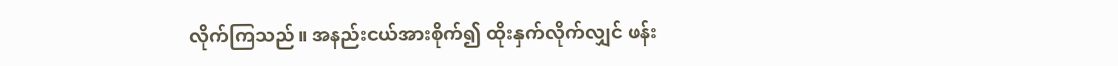လိုက်ကြသည်။ အနည်းငယ်အားစိုက်၍ ထိုးနှက်လိုက်လျှင် ဖန်း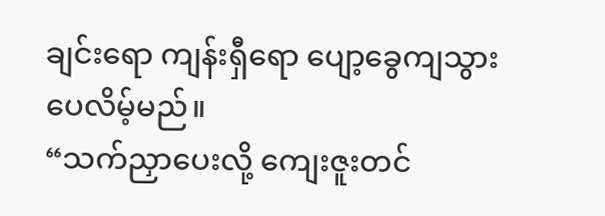ချင်းရော ကျန်းရှီရော ပျော့ခွေကျသွားပေလိမ့်မည်။
“သက်ညှာပေးလို့ ကျေးဇူးတင်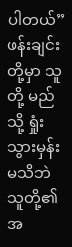ပါတယ်”
ဖန်းချင်းတို့မှာ သူတို့ မည်သို့ ရှုံးသွားမှန်း မသိဘဲ သူတို့၏ အ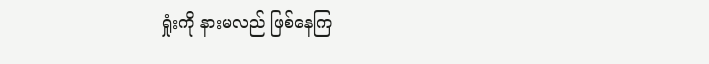ရှုံးကို နားမလည် ဖြစ်နေကြ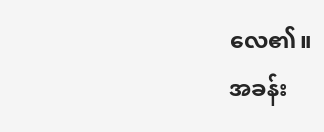လေ၏။
အခန်း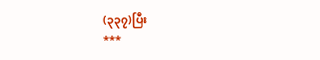(၃၃၇)ပြီး
***